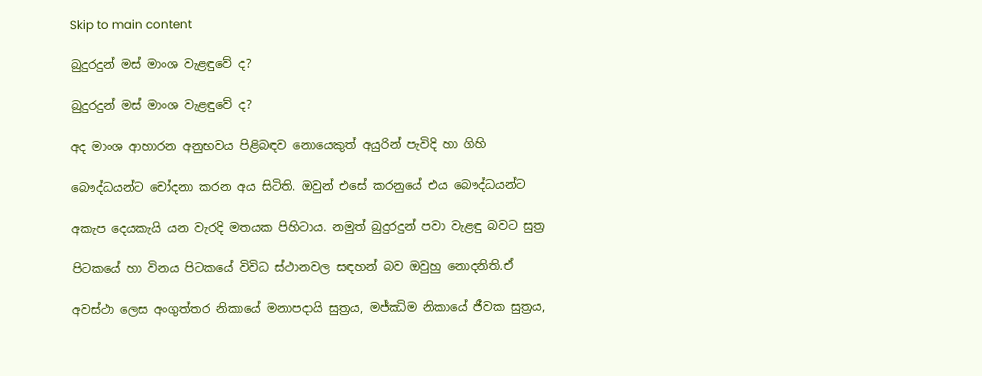Skip to main content

බුදුරදුන් මස් මාංශ වැළඳුවේ ද?

බුදුරදුන් මස් මාංශ වැළඳුවේ ද?

අද මාංශ ආහාරන අනුභවය පිළිබඳව නොයෙකුත් අයුරින් පැවිදි හා ගිහි

බෞද්ධයන්ට චෝදනා කරන අය සිටිති. ඔවුන් එසේ කරනුයේ එය බෞද්ධයන්ට

අකැප දෙයකැයි යන වැරදි මතයක පිහිටාය. නමුත් බුදුරදුන් පවා වැළඳු බවට සුත්‍ර

පිටකයේ හා විනය පිටකයේ විවිධ ස්ථානවල සඳහන් බව ඔවුහු නොදනිති.ඒ

අවස්ථා ලෙස අංගුත්තර නිකායේ මනාපදායි සුත්‍රය, මජ්ඣිම නිකායේ ජීවක සුත්‍රය,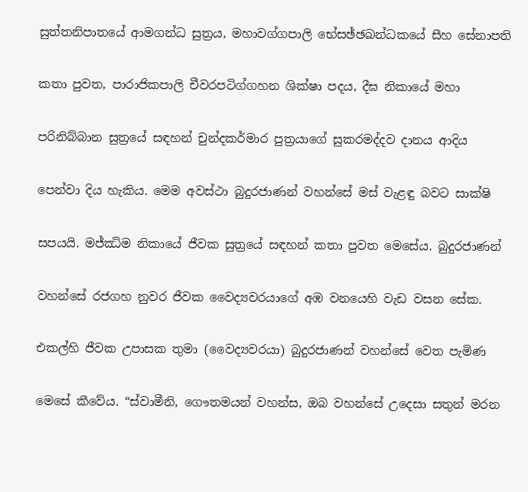සුත්තනිපාතයේ ආමගන්ධ සුත්‍රය, මහාවග්ගපාලි භේසඡ්ඡඛන්ධකයේ සීහ සේනාපති

කතා පුවත, පාරාජිකපාලි චීවරපටිග්ගහන ශික්ෂා පදය, දීඝ නිකායේ මහා

පරිනිබ්බාන සුත්‍රයේ සඳහන් චුන්දකර්මාර පුත්‍රයාගේ සුකරමද්දව දානය ආදිය

පෙන්වා දිය හැකිය. මෙම අවස්ථා බුදුරජාණන් වහන්සේ මස් වැළඳු බවට සාක්ෂි

සපයයි. මජ්ඣිම නිකායේ ජීවක සුත්‍රයේ සඳහන් කතා පුවත මෙසේය. බුදුරජාණන්

වහන්සේ රජගහ නුවර ජීවක වෛද්‍යවරයාගේ අඹ වනයෙහි වැඩ වසන සේක.

එකල්හි ජීවක උපාසක තුමා (වෛද්‍යවරයා) බුදුරජාණන් වහන්සේ වෙත පැමිණ

මෙසේ කීවේය. “ස්වාමීනි, ගෞතමයන් වහන්ස, ඔබ වහන්සේ උදෙසා සතුන් මරන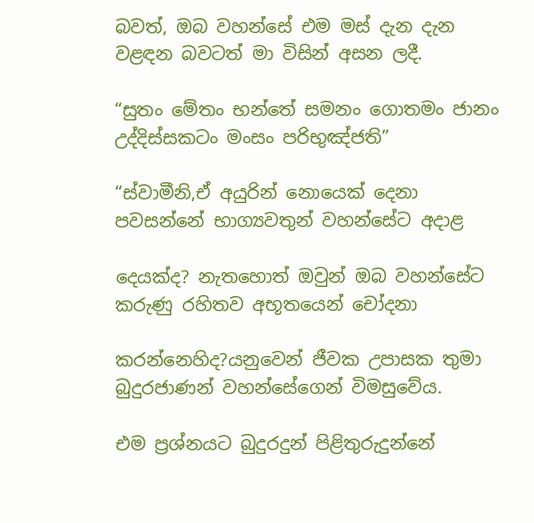බවත්, ඔබ වහන්සේ එම මස් දැන දැන වළඳන බවටත් මා විසින් අසන ලදී.

“සුතං මේතං භන්තේ සමනං ගොතමං ජානං උද්දිස්සකටං මංසං පරිභුඤ්ජති”

“ස්වාමීනි,ඒ අයුරින් නොයෙක් දෙනා පවසන්නේ භාග්‍යවතුන් වහන්සේට අදාළ

දෙයක්ද? නැතහොත් ඔවුන් ඔබ වහන්සේට කරුණු රහිතව අභූතයෙන් චෝදනා

කරන්නෙහිද?යනුවෙන් ජීවක උපාසක තුමා බුදුරජාණන් වහන්සේගෙන් විමසුවේය.

එම ප්‍රශ්නයට බුදුරදුන් පිළිතුරුදුන්නේ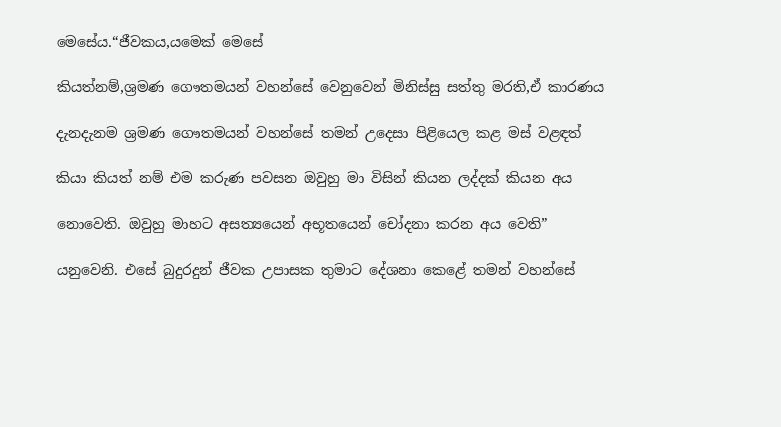මෙසේය.“ජීවකය,යමෙක් මෙසේ

කියත්නම්,ශ්‍රමණ ගෞතමයන් වහන්සේ වෙනුවෙන් මිනිස්සු සත්තු මරති,ඒ කාරණය

දැනදැනම ශ්‍රමණ ගෞතමයන් වහන්සේ තමන් උදෙසා පිළියෙල කළ මස් වළඳත්

කියා කියත් නම් එම කරුණ පවසන ඔවුහු මා විසින් කියන ලද්දක් කියන අය

නොවෙති. ඔවුහු මාහට අසත්‍යයෙන් අභූතයෙන් චෝදනා කරන අය වෙති”

යනුවෙනි. එසේ බුදුරදුන් ජීවක උපාසක තුමාට දේශනා කෙළේ තමන් වහන්සේ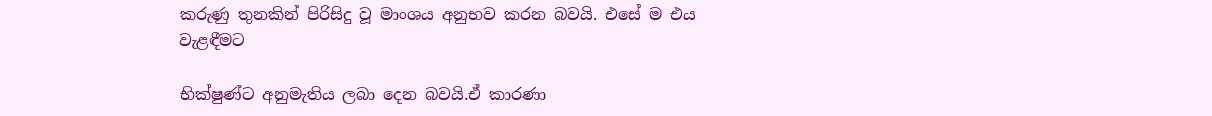කරුණු තුනකින් පිරිසිදු වූ මාංශය අනුභව කරන බවයි. එසේ ම එය වැළඳීමට

භික්ෂුණ්ට අනුමැතිය ලබා දෙන බවයි.ඒ කාරණා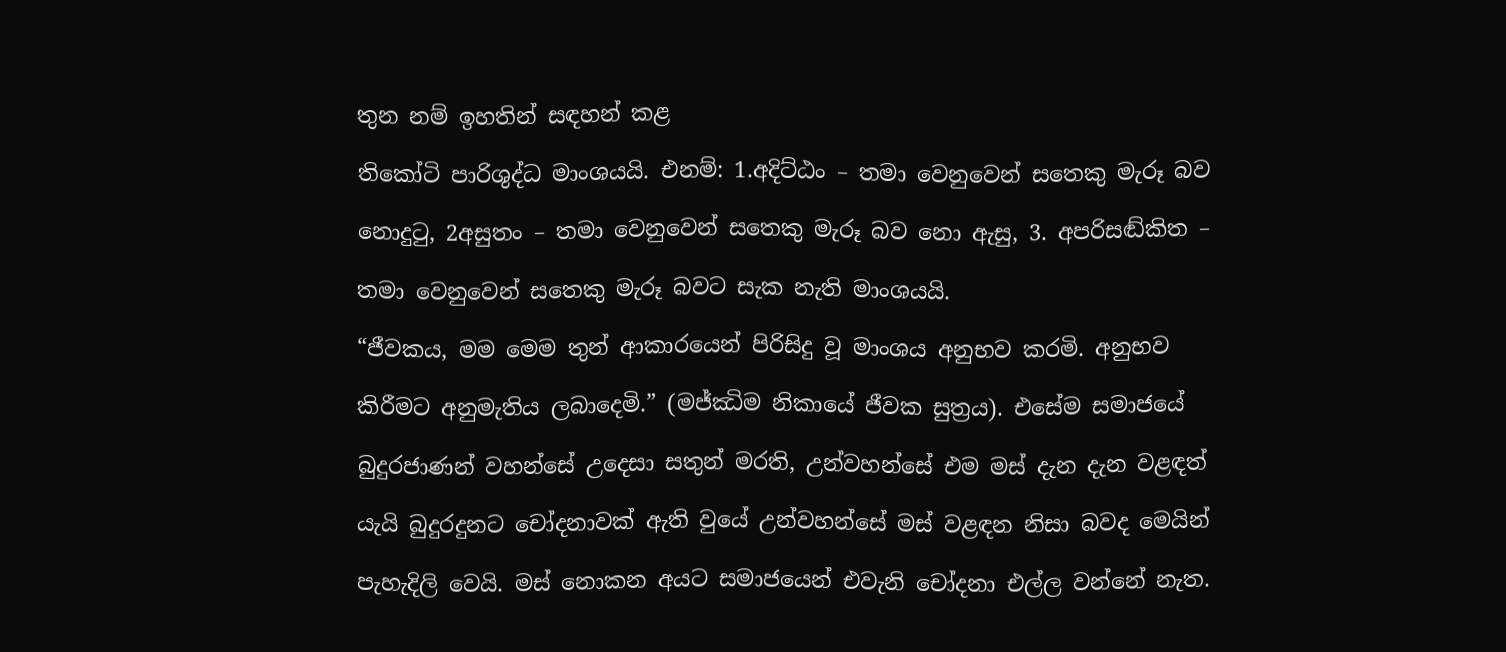තුන නම් ඉහතින් සඳහන් කළ

තිකෝටි පාරිශුද්ධ මාංශයයි. එනම්: 1.අදිට්ඨං – තමා වෙනුවෙන් සතෙකු මැරූ බව

නොදුටු, 2අසුතං – තමා වෙනුවෙන් සතෙකු මැරූ බව නො ඇසු, 3. අපරිසඬ්කිත –

තමා වෙනුවෙන් සතෙකු මැරූ බවට සැක නැති මාංශයයි.

“ජීවකය, මම මෙම තුන් ආකාරයෙන් පිරිසිදු වූ මාංශය අනුභව කරමි. අනුභව

කිරීමට අනුමැතිය ලබාදෙමි.” (මජ්ඣිම නිකායේ ජීවක සුත්‍රය). එසේම සමාජයේ

බුදුරජාණන් වහන්සේ උදෙසා සතුන් මරති, උන්වහන්සේ එම මස් දැන දැන වළඳත්

යැයි බුදුරදුනට චෝදනාවක් ඇති වුයේ උන්වහන්සේ මස් වළඳන නිසා බවද මෙයින්

පැහැදිලි වෙයි. මස් නොකන අයට සමාජයෙන් එවැනි චෝදනා එල්ල වන්නේ නැත.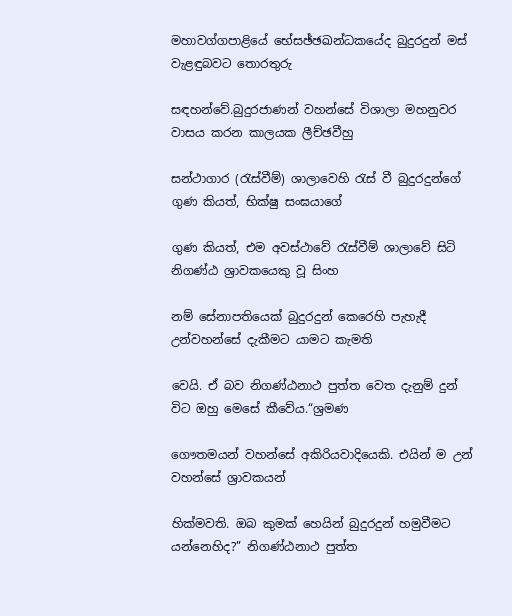මහාවග්ගපාළියේ භේසඡ්ඡඛන්ධකයේද බුදුරදුන් මස් වැළඳුබවට තොරතුරු

සඳහන්වේ.බුදුරජාණන් වහන්සේ විශාලා මහනුවර වාසය කරන කාලයක ලීච්ඡවීහු

සන්ථාගාර (රැස්වීම්) ශාලාවෙහි රැස් වී බුදුරදුන්ගේ ගුණ කියත්, භික්ෂු සංඝයාගේ

ගුණ කියත්, එම අවස්ථාවේ රැස්වීම් ශාලාවේ සිටි නිගණ්ඨ ශ්‍රාවකයෙකු වූ සිංහ

නම් සේනාපතියෙක් බුදුරදුන් කෙරෙහි පැහැදී උන්වහන්සේ දැකීමට යාමට කැමති

වෙයි. ඒ බව නිගණ්ඨනාථ පුත්ත වෙත දැනුම් දුන් විට ඔහු මෙසේ කීවේය.“ශ්‍රමණ

ගෞතමයන් වහන්සේ අකිරියවාදියෙකි. එයින් ම උන් වහන්සේ ශ්‍රාවකයන්

හික්මවති. ඔබ කුමක් හෙයින් බුදුරදුන් හමුවීමට යන්නෙහිද?” නිගණ්ඨනාථ පුත්ත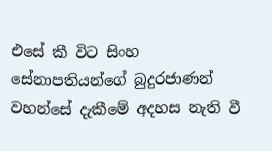එසේ කී විට සිංහ සේනාපතියන්ගේ බුදුරජාණන් වහන්සේ දැකීමේ අදහස නැති වී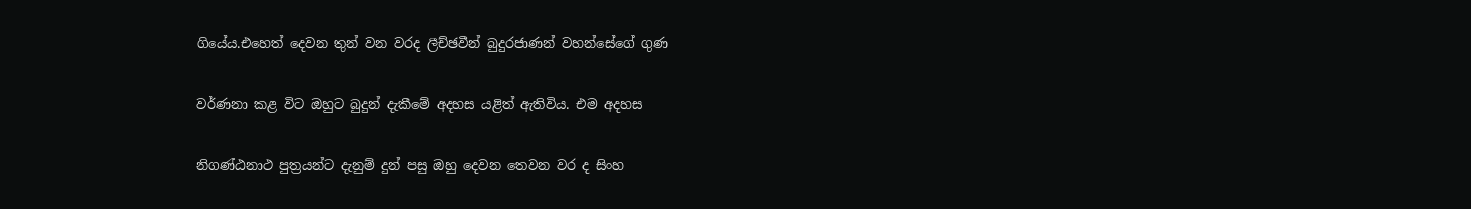ගියේය.එහෙත් දෙවන තුන් වන වරද ලීච්ඡවීන් බුදුරජාණන් වහන්සේගේ ගුණ

වර්ණනා කළ විට ඔහුට බුදුන් දැකීමේ අදහස යළිත් ඇතිවිය. එම අදහස

නිගණ්ඨනාථ පුත්‍රයන්ට දැනුම් දුන් පසු ඔහු දෙවන තෙවන වර ද සිංහ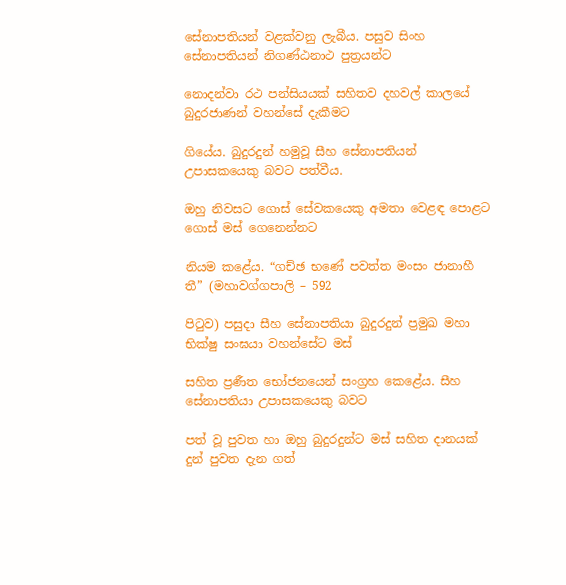සේනාපතියන් වළක්වනු ලැබීය. පසුව සිංහ සේනාපතියන් නිගණ්ඨනාථ පුත්‍රයන්ට

නොදන්වා රථ පන්සියයක් සහිතව දහවල් කාලයේ බුදුරජාණන් වහන්සේ දැකීමට

ගියේය. බුදුරදුන් හමුවූ සීහ සේනාපතියන් උපාසකයෙකු බවට පත්වීය.

ඔහු නිවසට ගොස් සේවකයෙකු අමතා වෙළඳ පොළට ගොස් මස් ගෙනෙන්නට

නියම කළේය. “ගච්ඡ භණේ පවත්ත මංසං ජානාහී තී” (මහාවග්ගපාලි – 592

පිටුව) පසුදා සීහ සේනාපතියා බුදුරදුන් ප්‍රමුඛ මහා භික්ෂු සංඝයා වහන්සේට මස්

සහිත ප්‍රණීත භෝජනයෙන් සංග්‍රහ කෙළේය. සීහ සේනාපතියා උපාසකයෙකු බවට

පත් වූ පුවත හා ඔහු බුදුරදුන්ට මස් සහිත දානයක් දුන් පුවත දැන ගත්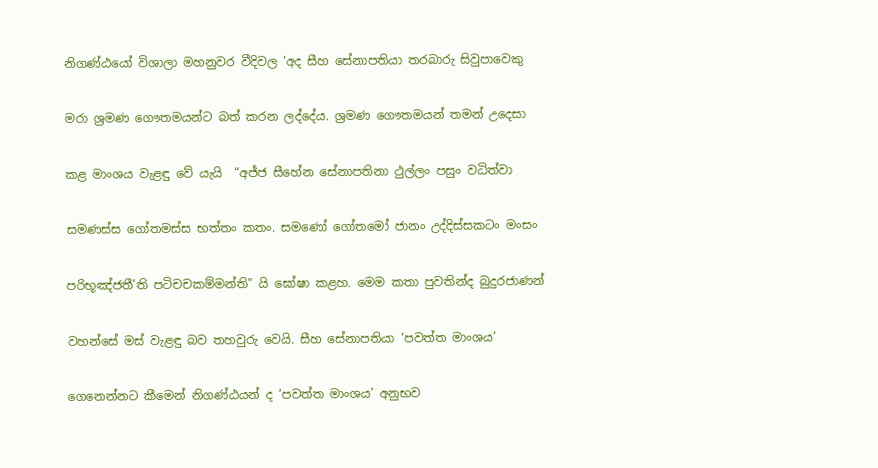නිගණ්ඨයෝ විශාලා මහනුවර වීදිවල ‘අද සීහ සේනාපතියා තරබාරු සිවුපාවෙකු

මරා ශ්‍රමණ ගෞතමයන්ට බත් කරන ලද්දේය. ශ්‍රමණ ගෞතමයන් තමන් උදෙසා

කළ මාංශය වැළඳු වේ යැයි  “අජ්ජ සීහේන සේනාපතිනා ථුල්ලං පසුං වධිත්වා

සමණස්ස ගෝතමස්ස භත්තං කතං. සමණෝ ගෝතමෝ ජානං උද්දිස්සකටං මංසං

පරිභූඤ්ජතී’ති පටිචචකම්මන්ති” යි ඝෝෂා කළහ. මෙම කතා පුවතින්ද බුදුරජාණන්

වහන්සේ මස් වැළඳු බව තහවුරු වෙයි. සීහ සේනාපතියා ‘පවත්ත මාංශය’

ගෙනෙන්නට කීමෙන් නිගණ්ඨයන් ද ‘පවත්ත මාංශය’ අනුභව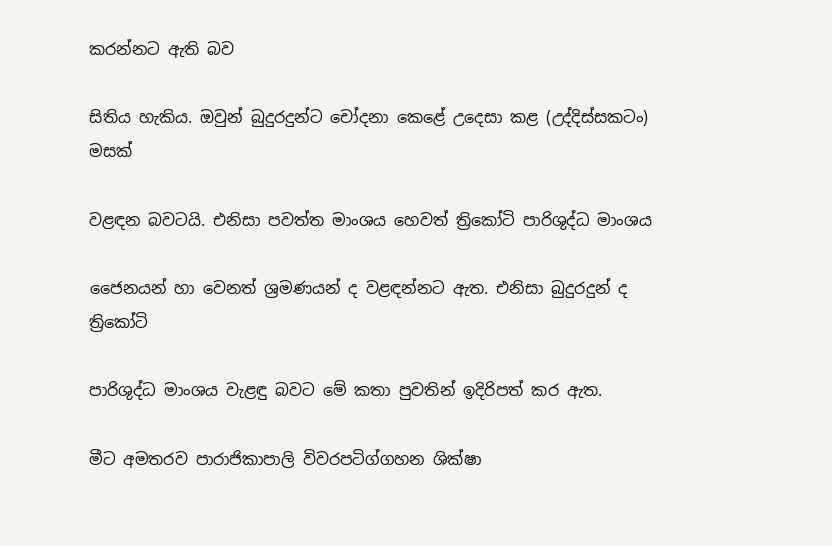කරන්නට ඇති බව

සිතිය හැකිය. ඔවුන් බුදුරදුන්ට චෝදනා කෙළේ උදෙසා කළ (උද්දිස්සකටං) මසක්

වළඳන බවටයි. එනිසා පවත්ත මාංශය හෙවත් ත්‍රිකෝටි පාරිශුද්ධ මාංශය

ජෛනයන් හා වෙනත් ශ්‍රමණයන් ද වළඳන්නට ඇත. එනිසා බුදුරදුන් ද ත්‍රිකෝටි

පාරිශුද්ධ මාංශය වැළඳු බවට මේ කතා පුවතින් ඉදිරිපත් කර ඇත.

මීට අමතරව පාරාජිකාපාලි විවරපටිග්ගහන ශික්ෂා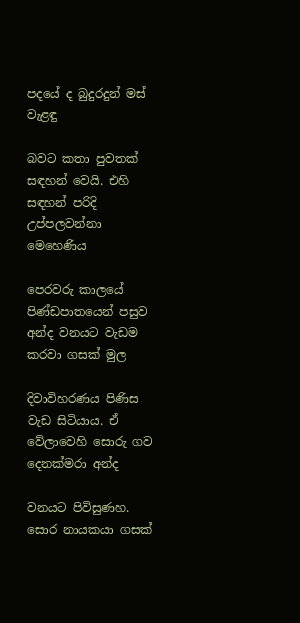පදයේ ද බුදුරදුන් මස් වැළඳු

බවට කතා පුවතක් සඳහන් වෙයි. එහි සඳහන් පරිදි උප්පලවන්නා මෙහෙණිය

පෙරවරු කාලයේ පිණ්ඩපාතයෙන් පසුව අන්ද වනයට වැඩම කරවා ගසක් මුල

දිවාවිහරණය පිණිස වැඩ සිටියාය. ඒ වේලාවෙහි සොරු ගව දෙනක්මරා අන්ද

වනයට පිවිසුණහ. සොර නායකයා ගසක්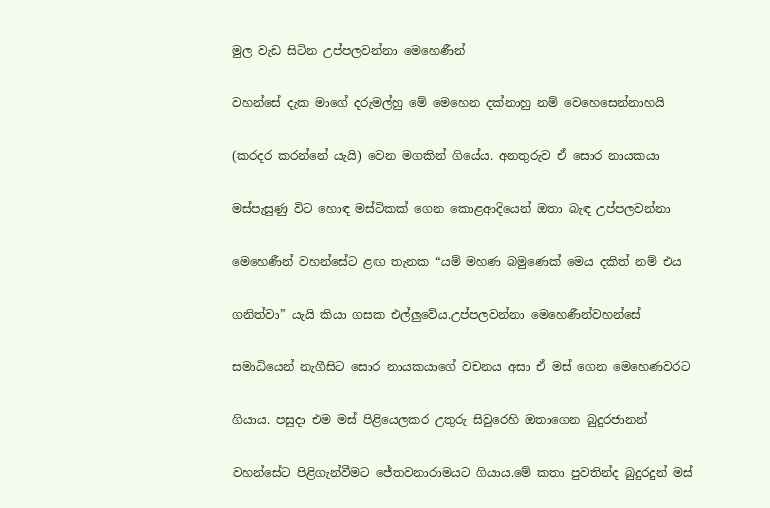මුල වැඩ සිටින උප්පලවන්නා මෙහෙණීන්

වහන්සේ දැක මාගේ දරුමල්හු මේ මෙහෙන දක්නාහු නම් වෙහෙසෙන්නාහයි

(කරදර කරන්නේ යැයි) වෙන මගකින් ගියේය. අනතුරුව ඒ සොර නායකයා

මස්පැසුණු විට හොඳ මස්ටිකක් ගෙන කොළආදියෙන් ඔතා බැඳ උප්පලවන්නා

මෙහෙණීන් වහන්සේට ළඟ තැනක “යම් මහණ බමුණෙක් මෙය දකිත් නම් එය

ගනිත්වා” යැයි කියා ගසක එල්ලුවේය.උප්පලවන්නා මෙහෙණීන්වහන්සේ

සමාධියෙන් නැගීසිට සොර නායකයාගේ වචනය අසා ඒ මස් ගෙන මෙහෙණවරට

ගියාය. පසුදා එම මස් පිළියෙලකර උතුරු සිවුරෙහි ඔතාගෙන බුදුරජානන්

වහන්සේට පිළිගැන්වීමට ජේතවනාරාමයට ගියාය.මේ කතා පුවතින්ද බුදුරදුන් මස්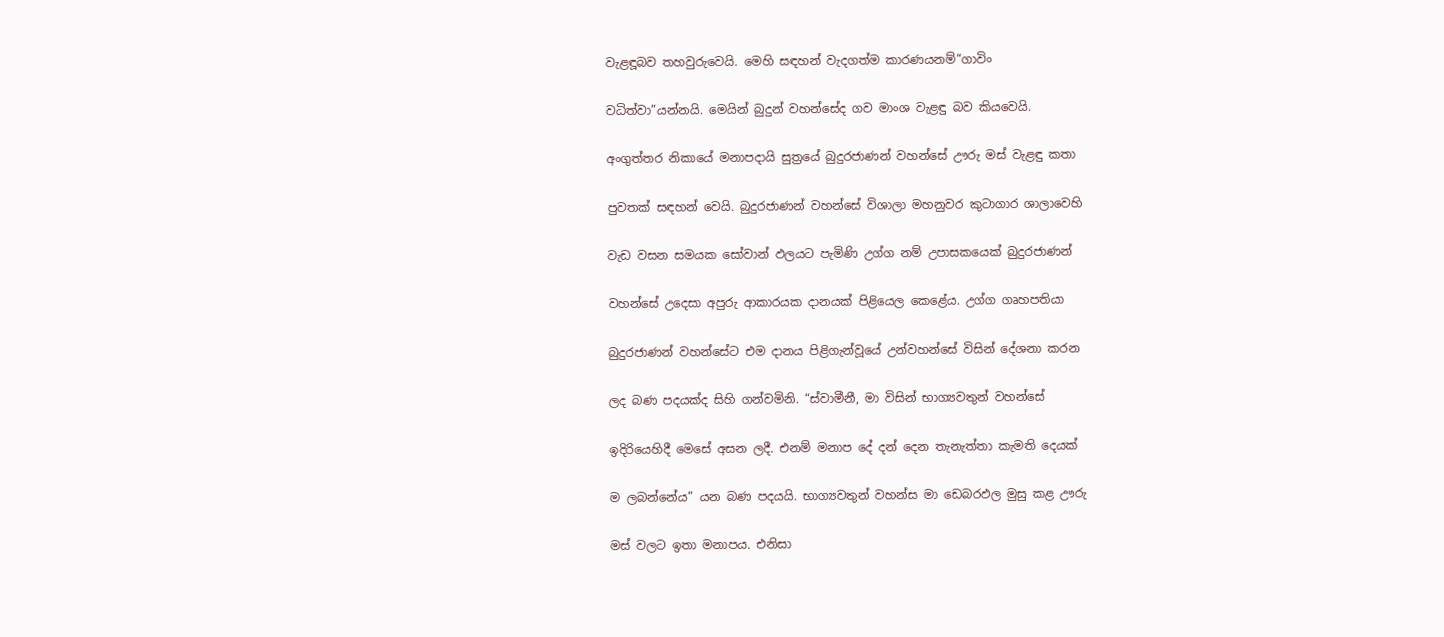වැළඳූබව තහවුරුවෙයි. මෙහි සඳහන් වැදගත්ම කාරණයනම්“ගාවිං

වධිත්වා”යන්නයි. මෙයින් බුදුන් වහන්සේද ගව මාංශ වැළඳු බව කියවෙයි.

අංගුත්තර නිකායේ මනාපදායි සුත්‍රයේ බුදුරජාණන් වහන්සේ ඌරු මස් වැළඳු කතා

පුවතක් සඳහන් වෙයි. බුදුරජාණන් වහන්සේ විශාලා මහනුවර කුටාගාර ශාලාවෙහි

වැඩ වසන සමයක සෝවාන් ඵලයට පැමිණි උග්ග නම් උපාසකයෙක් බුදුරජාණන්

වහන්සේ උදෙසා අපුරු ආකාරයක දානයක් පිළියෙල කෙළේය. උග්ග ගෘහපතියා

බුදුරජාණන් වහන්සේට එම දානය පිළිගැන්වූයේ උන්වහන්සේ විසින් දේශනා කරන

ලද බණ පදයක්ද සිහි ගන්වමිනි. “ස්වාමීනී, මා විසින් භාග්‍යවතුන් වහන්සේ

ඉදිරියෙහිදී මෙසේ අසන ලදී. එනම් මනාප දේ දන් දෙන තැනැත්තා කැමති දෙයක්

ම ලබන්නේය” යන බණ පදයයි. භාග්‍යවතුන් වහන්ස මා ඩෙබරඵල මුසු කළ ඌරු

මස් වලට ඉතා මනාපය. එනිසා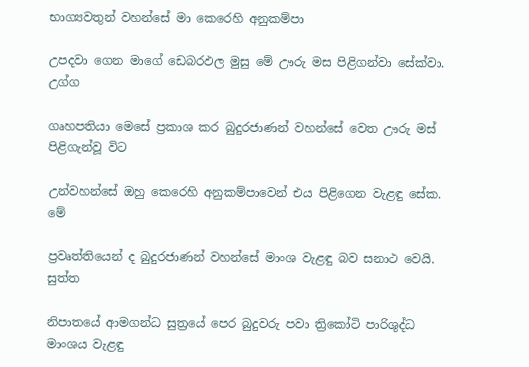භාග්‍යවතුන් වහන්සේ මා කෙරෙහි අනුකම්පා

උපදවා ගෙන මාගේ ඩෙබරඵල මුසු මේ ඌරු මස පිළිගන්වා සේක්වා. උග්ග

ගෘහපතියා මෙසේ ප්‍රකාශ කර බුදුරජාණන් වහන්සේ වෙත ඌරු මස් පිළිගැන්වූ විට

උන්වහන්සේ ඔහු කෙරෙහි අනුකම්පාවෙන් එය පිළිගෙන වැළඳු සේක. මේ

ප්‍රවෘත්තියෙන් ද බුදුරජාණන් වහන්සේ මාංශ වැළඳු බව සනාථ වෙයි. සුත්ත

නිපාතයේ ආමගන්ධ සුත්‍රයේ පෙර බුදුවරු පවා ත්‍රිකෝටි පාරිශුද්ධ මාංශය වැළඳු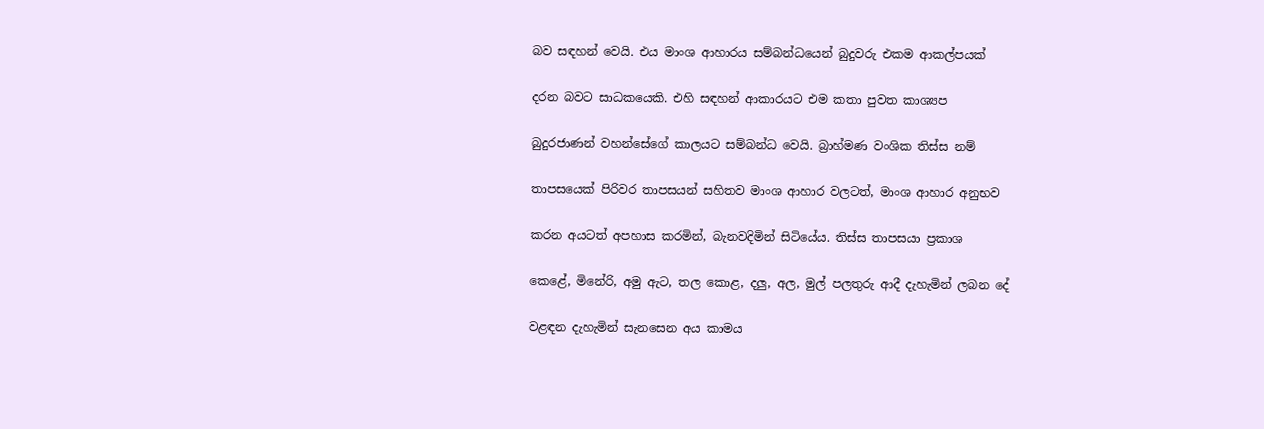බව සඳහන් වෙයි. එය මාංශ ආහාරය සම්බන්ධයෙන් බුදුවරු එකම ආකල්පයක්

දරන බවට සාධකයෙකි. එහි සඳහන් ආකාරයට එම කතා පුවත කාශ්‍යප

බුදුරජාණන් වහන්සේගේ කාලයට සම්බන්ධ වෙයි. බ්‍රාහ්මණ වංශික තිස්ස නම්

තාපසයෙක් පිරිවර තාපසයන් සහිතව මාංශ ආහාර වලටත්, මාංශ ආහාර අනුභව

කරන අයටත් අපහාස කරමින්, බැනවදිමින් සිටියේය. තිස්ස තාපසයා ප්‍රකාශ

කෙළේ, මිනේරි, අමු ඇට, තල කොළ, දලු, අල, මුල් පලතුරු ආදී දැහැමින් ලබන දේ

වළඳන දැහැමින් සැනසෙන අය කාමය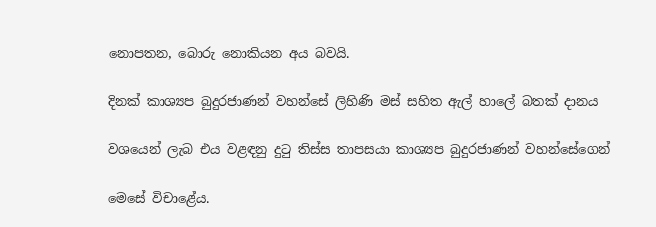නොපතන, බොරු නොකියන අය බවයි.

දිනක් කාශ්‍යප බුදුරජාණන් වහන්සේ ලිහිණි මස් සහිත ඇල් හාලේ බතක් දානය

වශයෙන් ලැබ එය වළඳනු දුටු තිස්ස තාපසයා කාශ්‍යප බුදුරජාණන් වහන්සේගෙන්

මෙසේ විචාළේය.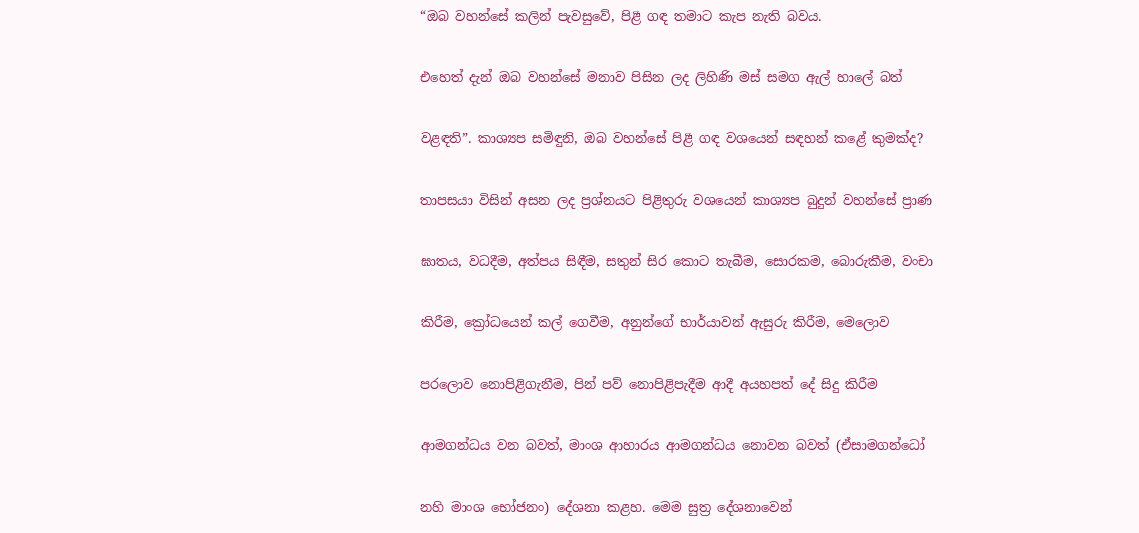“ඔබ වහන්සේ කලින් පැවසුවේ, පිළී ගඳ තමාට කැප නැති බවය.

එහෙත් දැන් ඔබ වහන්සේ මනාව පිසින ලද ලිහිණි මස් සමග ඇල් හාලේ බත්

වළඳති”. කාශ්‍යප සමිඳුනි, ඔබ වහන්සේ පිළී ගඳ වශයෙන් සඳහන් කළේ කුමක්ද?

තාපසයා විසින් අසන ලද ප්‍රශ්නයට පිළිතුරු වශයෙන් කාශ්‍යප බුදුන් වහන්සේ ප්‍රාණ

ඝාතය, වධදීම, අත්පය සිඳීම, සතුන් සිර කොට තැබීම, සොරකම, බොරුකීම, වංචා

කිරීම, ක්‍රෝධයෙන් කල් ගෙවීම, අනුන්ගේ භාර්යාවන් ඇසුරු කිරීම, මෙලොව

පරලොව නොපිළිගැනීම, පින් පව් නොපිළිපැදීම ආදී අයහපත් දේ සිදු කිරීම

ආමගන්ධය වන බවත්, මාංශ ආහාරය ආමගන්ධය නොවන බවත් (ඒසාමගන්ධෝ

නහි මාංශ භෝජනං) දේශනා කළහ. මෙම සුත්‍ර දේශනාවෙන්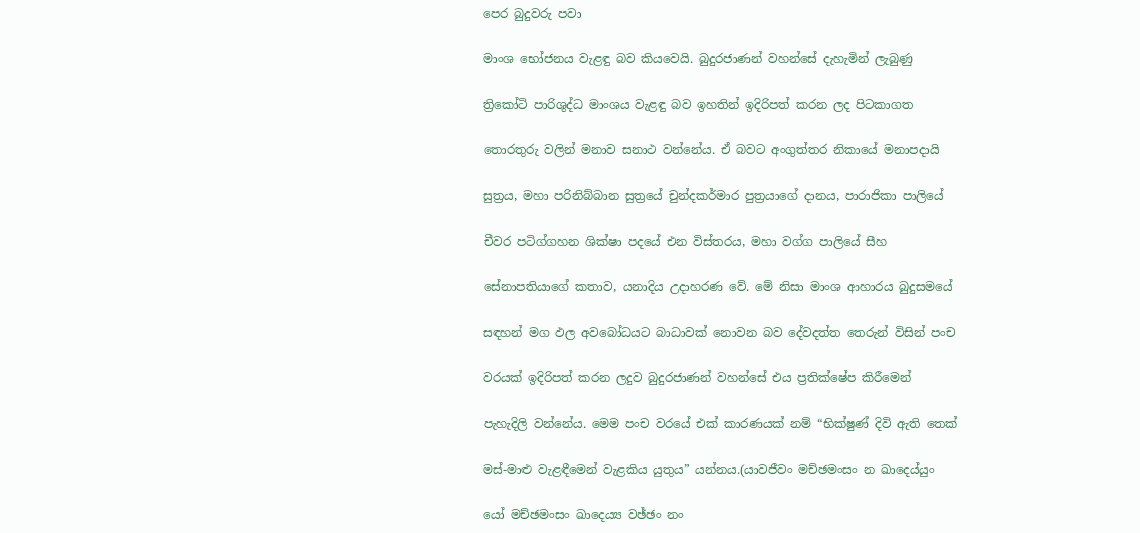පෙර බුදුවරු පවා

මාංශ භෝජනය වැළඳු බව කියවෙයි. බුදුරජාණන් වහන්සේ දැහැමින් ලැබුණු

ත්‍රිකෝටි පාරිශුද්ධ මාංශය වැළඳු බව ඉහතින් ඉදිරිපත් කරන ලද පිටකාගත

තොරතුරු වලින් මනාව සනාථ වන්නේය. ඒ බවට අංගුත්තර නිකායේ මනාපදායි

සුත්‍රය, මහා පරිනිබ්බාන සුත්‍රයේ චුන්දකර්මාර පුත්‍රයාගේ දානය, පාරාජිකා පාලියේ

චීවර පටිග්ගහන ශික්ෂා පදයේ එන විස්තරය, මහා වග්ග පාලියේ සීහ

සේනාපතියාගේ කතාව, යනාදිය උදාහරණ වේ. මේ නිසා මාංශ ආහාරය බුදුසමයේ

සඳහන් මග ඵල අවබෝධයට බාධාවක් නොවන බව දේවදත්ත තෙරුන් විසින් පංච

වරයක් ඉදිරිපත් කරන ලදුව බුදුරජාණන් වහන්සේ එය ප්‍රතික්ෂේප කිරීමෙන්

පැහැදිලි වන්නේය. මෙම පංච වරයේ එක් කාරණයක් නම් “භික්ෂුණ් දිවි ඇති තෙක්

මස්-මාළු වැළඳීමෙන් වැළකිය යුතුය” යන්නය.(යාවජීවං මච්ඡමංසං න ඛාදෙය්යුං

යෝ මච්ඡමංසං ඛාදෙය්‍ය වඡ්ඡං නං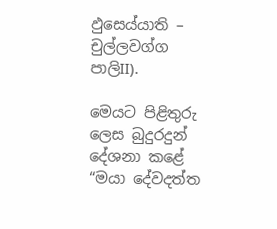ඵුසෙය්යාති – චුල්ලවග්ග පාලිII).

මෙයට පිළිතුරු ලෙස බුදුරදුන් දේශනා කළේ “මයා දේවදත්ත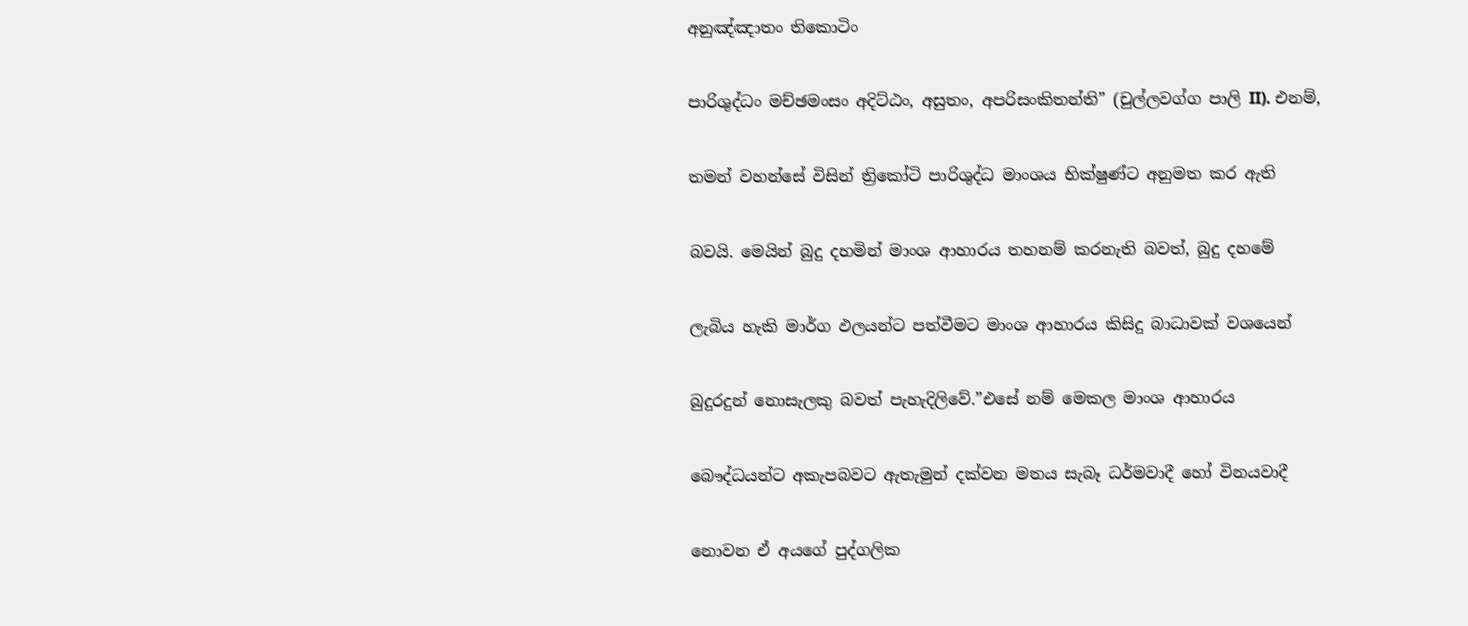අනුඤ්ඤාතං තිකොටිං

පාරිශුද්ධං මච්ඡමංසං අදිට්ඨං, අසුතං, අපරිසංකිතන්ති” (චුල්ලවග්ග පාලි II). එනම්,

තමන් වහන්සේ විසින් ත්‍රිකෝටි පාරිශුද්ධ මාංශය භික්ෂුණ්ට අනුමත කර ඇති

බවයි. මෙයින් බුදු දහමින් මාංශ ආහාරය තහනම් කරනැති බවත්, බුදු දහමේ

ලැබිය හැකි මාර්ග ඵලයන්ට පත්වීමට මාංශ ආහාරය කිසිදු බාධාවක් වශයෙන්

බුදුරදුන් නොසැලකු බවත් පැහැදිලිවේ.”එසේ නම් මෙකල මාංශ ආහාරය

බෞද්ධයන්ට අකැපබවට ඇතැමුන් දක්වන මතය සැබෑ ධර්මවාදී හෝ විනයවාදී

නොවන ඒ අයගේ පුද්ගලික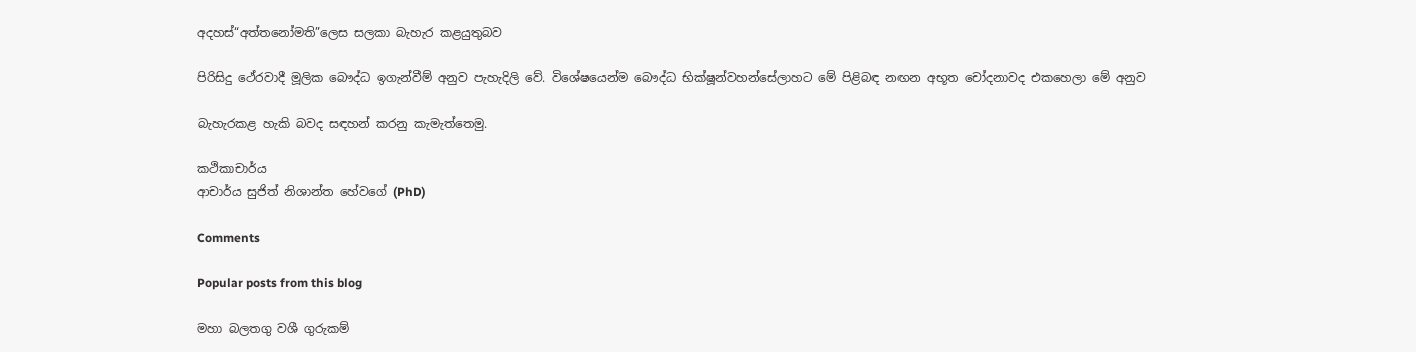අදහස්“අත්තනෝමති”ලෙස සලකා බැහැර කළයුතුබව

පිරිසිදු ථේරවාදී මූලික බෞද්ධ ඉගැන්වීම් අනුව පැහැදිලි වේ. විශේෂයෙන්ම බෞද්ධ භික්ෂූන්වහන්සේලාහට මේ පිළිබඳ නඟන අභූත චෝදනාවද එකහෙලා මේ අනුව

බැහැරකළ හැකි බවද සඳහන් කරනු කැමැත්තෙමු.

කථිකාචාර්ය
ආචාර්ය සුජිත් නිශාන්ත හේවගේ (PhD)

Comments

Popular posts from this blog

මහා බලතගු වශී ගුරුකම්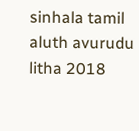sinhala tamil aluth avurudu litha 2018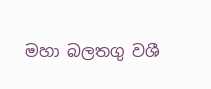මහා බලතගු වශී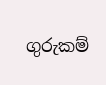ගුරුකම්